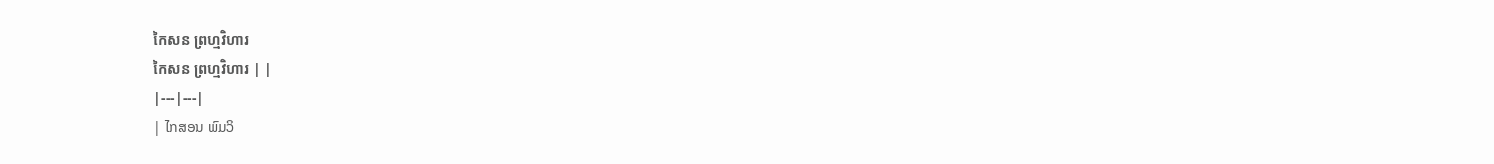កៃសន ព្រហ្មវិហារ
កៃសន ព្រហ្មវិហារ | |
|---|---|
| ໄກສອນ ພົມວິ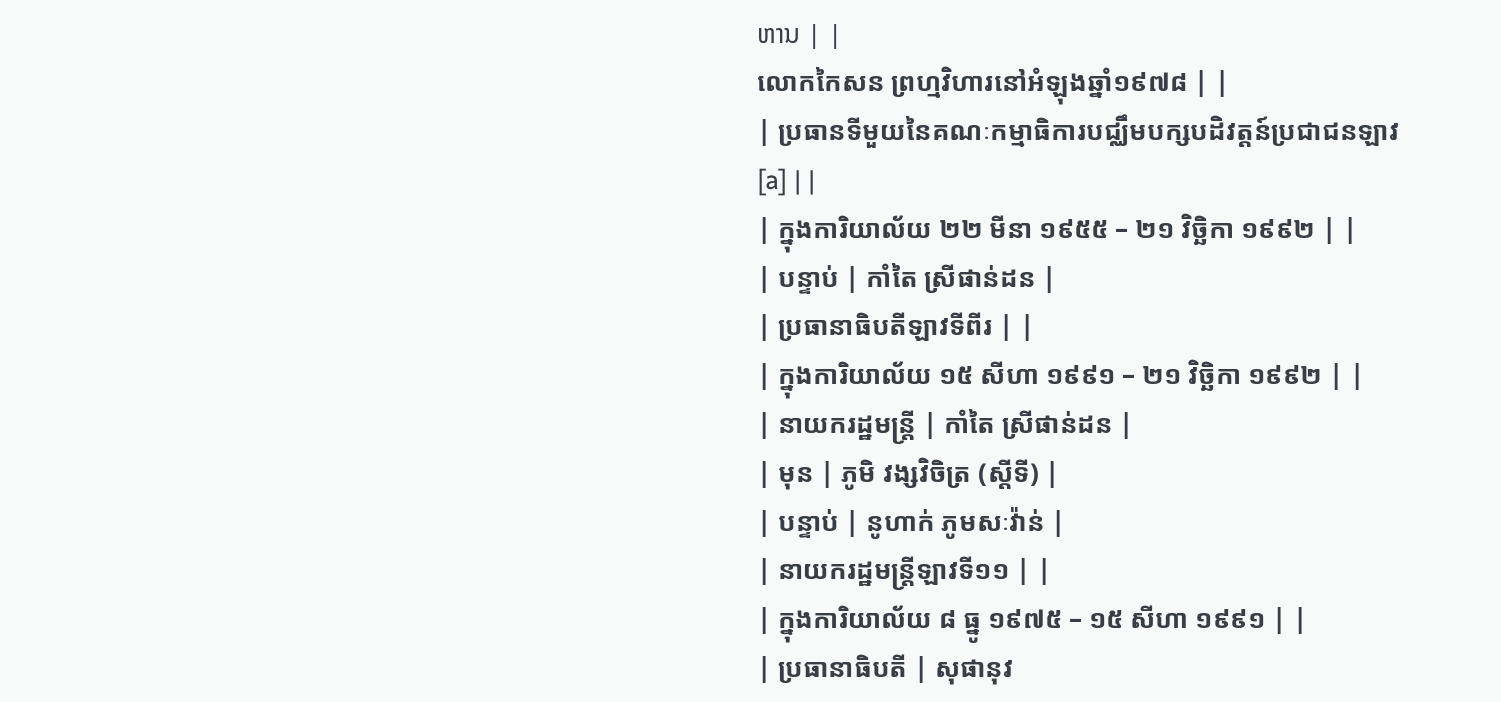ຫານ | |
លោកកៃសន ព្រហ្មវិហារនៅអំឡុងឆ្នាំ១៩៧៨ | |
| ប្រធានទីមួយនៃគណៈកម្មាធិការបជ្ឈឹមបក្សបដិវត្តន៍ប្រជាជនឡាវ[a] | |
| ក្នុងការិយាល័យ ២២ មីនា ១៩៥៥ – ២១ វិច្ឆិកា ១៩៩២ | |
| បន្ទាប់ | កាំតៃ ស្រីផាន់ដន |
| ប្រធានាធិបតីឡាវទីពីរ | |
| ក្នុងការិយាល័យ ១៥ សីហា ១៩៩១ – ២១ វិច្ឆិកា ១៩៩២ | |
| នាយករដ្ឋមន្ត្រី | កាំតៃ ស្រីផាន់ដន |
| មុន | ភូមិ វង្សវិចិត្រ (ស្តីទី) |
| បន្ទាប់ | នូហាក់ ភូមសៈវ៉ាន់ |
| នាយករដ្ឋមន្ត្រីឡាវទី១១ | |
| ក្នុងការិយាល័យ ៨ ធ្នូ ១៩៧៥ – ១៥ សីហា ១៩៩១ | |
| ប្រធានាធិបតី | សុផានុវ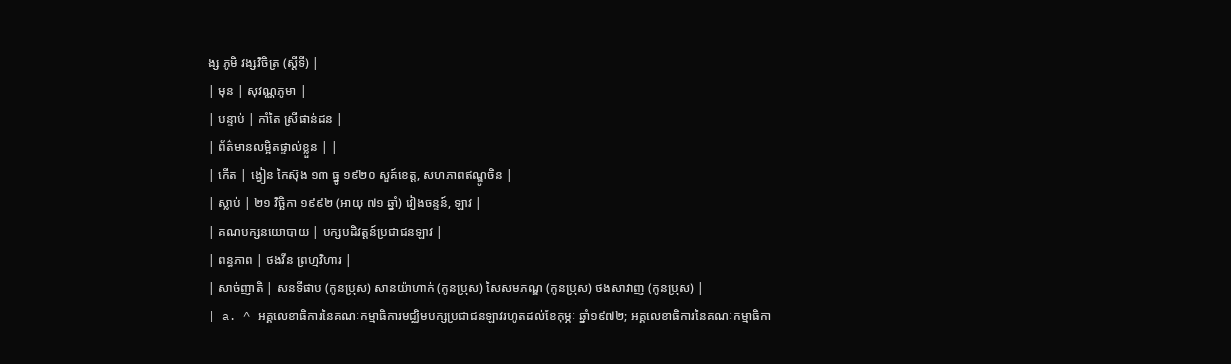ង្ស ភូមិ វង្សវិចិត្រ (ស្តីទី) |
| មុន | សុវណ្ណភូមា |
| បន្ទាប់ | កាំតៃ ស្រីផាន់ដន |
| ព័ត៌មានលម្អិតផ្ទាល់ខ្លួន | |
| កើត | ង្វៀន កៃស៊ុង ១៣ ធ្នូ ១៩២០ សួគ៍ខេត្ត, សហភាពឥណ្ឌូចិន |
| ស្លាប់ | ២១ វិច្ឆិកា ១៩៩២ (អាយុ ៧១ ឆ្នាំ) វៀងចន្ទន៍, ឡាវ |
| គណបក្សនយោបាយ | បក្សបដិវត្តន៍ប្រជាជនឡាវ |
| ពន្ធភាព | ថងវីន ព្រហ្មវិហារ |
| សាច់ញាតិ | សនទីផាប (កូនប្រុស) សានយ៉ាហាក់ (កូនប្រុស) សៃសមភណ្ឌ (កូនប្រុស) ថងសាវាញ (កូនប្រុស) |
| a. ^ អគ្គលេខាធិការនៃគណៈកម្មាធិការមជ្ឈិមបក្សប្រជាជនឡាវរហូតដល់ខែកុម្ភៈ ឆ្នាំ១៩៧២; អគ្គលេខាធិការនៃគណៈកម្មាធិកា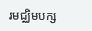រមជ្ឈិមបក្ស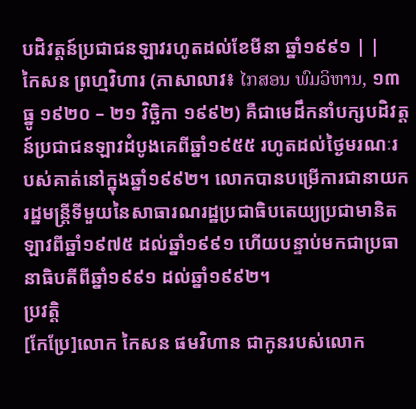បដិវត្តន៍ប្រជាជនឡាវរហូតដល់ខែមីនា ឆ្នាំ១៩៩១ | |
កៃសន ព្រហ្មវិហារ (ភាសាលាវ៖ ໄກສອນ ພົມວິຫານ, ១៣ ធ្នូ ១៩២០ – ២១ វិច្ឆិកា ១៩៩២) គឺជាមេដឹកនាំបក្សបដិវត្តន៍ប្រជាជនឡាវដំបូងគេពីឆ្នាំ១៩៥៥ រហូតដល់ថ្ងៃមរណៈរបស់គាត់នៅក្នុងឆ្នាំ១៩៩២។ លោកបានបម្រើការជានាយករដ្ឋមន្រ្តីទីមួយនៃសាធារណរដ្ឋប្រជាធិបតេយ្យប្រជាមានិតឡាវពីឆ្នាំ១៩៧៥ ដល់ឆ្នាំ១៩៩១ ហើយបន្ទាប់មកជាប្រធានាធិបតីពីឆ្នាំ១៩៩១ ដល់ឆ្នាំ១៩៩២។
ប្រវត្តិ
[កែប្រែ]លោក កៃសន ផមវិហាន ជាកូនរបស់លោក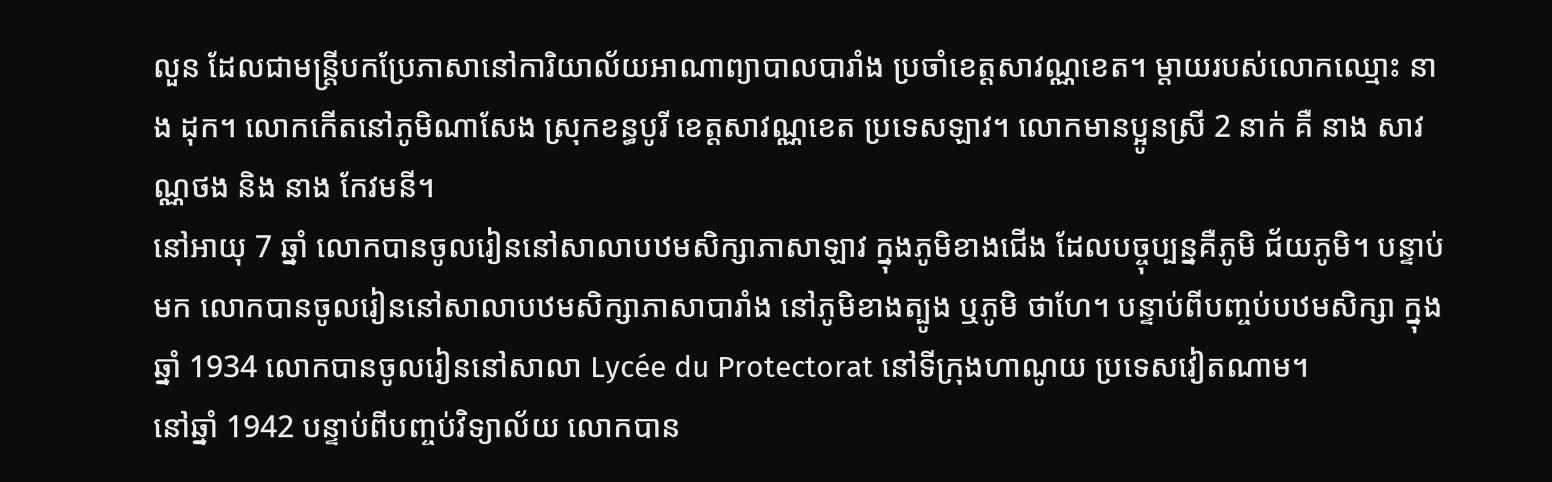លួន ដែលជាមន្ត្រីបកប្រែភាសានៅការិយាល័យអាណាព្យាបាលបារាំង ប្រចាំខេត្តសាវណ្ណខេត។ ម្តាយរបស់លោកឈ្មោះ នាង ដុក។ លោកកើតនៅភូមិណាសែង ស្រុកខន្ធបូរី ខេត្តសាវណ្ណខេត ប្រទេសឡាវ។ លោកមានប្អូនស្រី 2 នាក់ គឺ នាង សាវណ្ណថង និង នាង កែវមនី។
នៅអាយុ 7 ឆ្នាំ លោកបានចូលរៀននៅសាលាបឋមសិក្សាភាសាឡាវ ក្នុងភូមិខាងជើង ដែលបច្ចុប្បន្នគឺភូមិ ជ័យភូមិ។ បន្ទាប់មក លោកបានចូលរៀននៅសាលាបឋមសិក្សាភាសាបារាំង នៅភូមិខាងត្បូង ឬភូមិ ថាហែ។ បន្ទាប់ពីបញ្ចប់បឋមសិក្សា ក្នុងឆ្នាំ 1934 លោកបានចូលរៀននៅសាលា Lycée du Protectorat នៅទីក្រុងហាណូយ ប្រទេសវៀតណាម។
នៅឆ្នាំ 1942 បន្ទាប់ពីបញ្ចប់វិទ្យាល័យ លោកបាន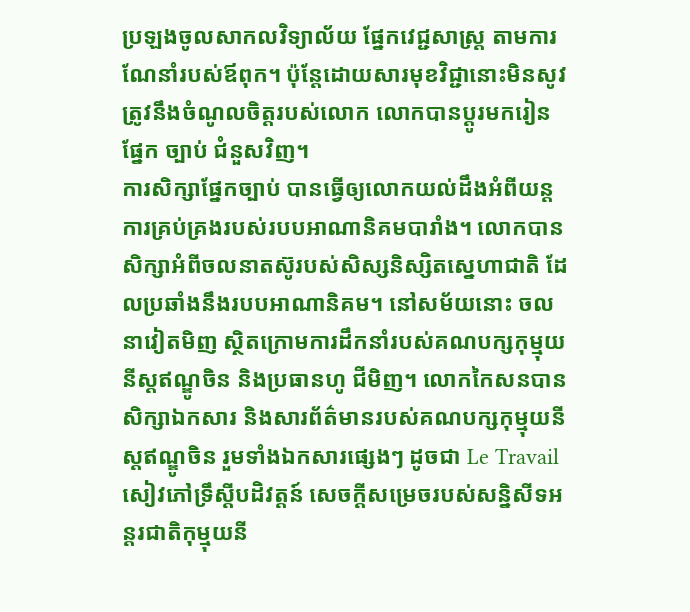ប្រឡងចូលសាកលវិទ្យាល័យ ផ្នែកវេជ្ជសាស្ត្រ តាមការណែនាំរបស់ឪពុក។ ប៉ុន្តែដោយសារមុខវិជ្ជានោះមិនសូវត្រូវនឹងចំណូលចិត្តរបស់លោក លោកបានប្ដូរមករៀនផ្នែក ច្បាប់ ជំនួសវិញ។
ការសិក្សាផ្នែកច្បាប់ បានធ្វើឲ្យលោកយល់ដឹងអំពីយន្តការគ្រប់គ្រងរបស់របបអាណានិគមបារាំង។ លោកបានសិក្សាអំពីចលនាតស៊ូរបស់សិស្សនិស្សិតស្នេហាជាតិ ដែលប្រឆាំងនឹងរបបអាណានិគម។ នៅសម័យនោះ ចលនាវៀតមិញ ស្ថិតក្រោមការដឹកនាំរបស់គណបក្សកុម្មុយនីស្តឥណ្ឌូចិន និងប្រធានហូ ជីមិញ។ លោកកៃសនបានសិក្សាឯកសារ និងសារព័ត៌មានរបស់គណបក្សកុម្មុយនីស្តឥណ្ឌូចិន រួមទាំងឯកសារផ្សេងៗ ដូចជា Le Travail សៀវភៅទ្រឹស្តីបដិវត្តន៍ សេចក្តីសម្រេចរបស់សន្និសីទអន្តរជាតិកុម្មុយនី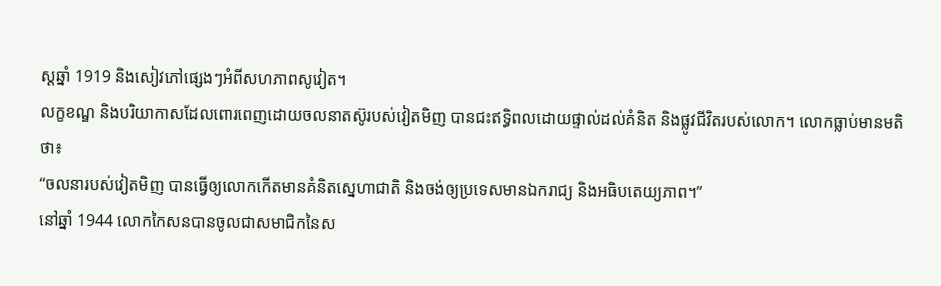ស្តឆ្នាំ 1919 និងសៀវភៅផ្សេងៗអំពីសហភាពសូវៀត។
លក្ខខណ្ឌ និងបរិយាកាសដែលពោរពេញដោយចលនាតស៊ូរបស់វៀតមិញ បានជះឥទ្ធិពលដោយផ្ទាល់ដល់គំនិត និងផ្លូវជីវិតរបស់លោក។ លោកធ្លាប់មានមតិថា៖
“ចលនារបស់វៀតមិញ បានធ្វើឲ្យលោកកើតមានគំនិតស្នេហាជាតិ និងចង់ឲ្យប្រទេសមានឯករាជ្យ និងអធិបតេយ្យភាព។”
នៅឆ្នាំ 1944 លោកកៃសនបានចូលជាសមាជិកនៃស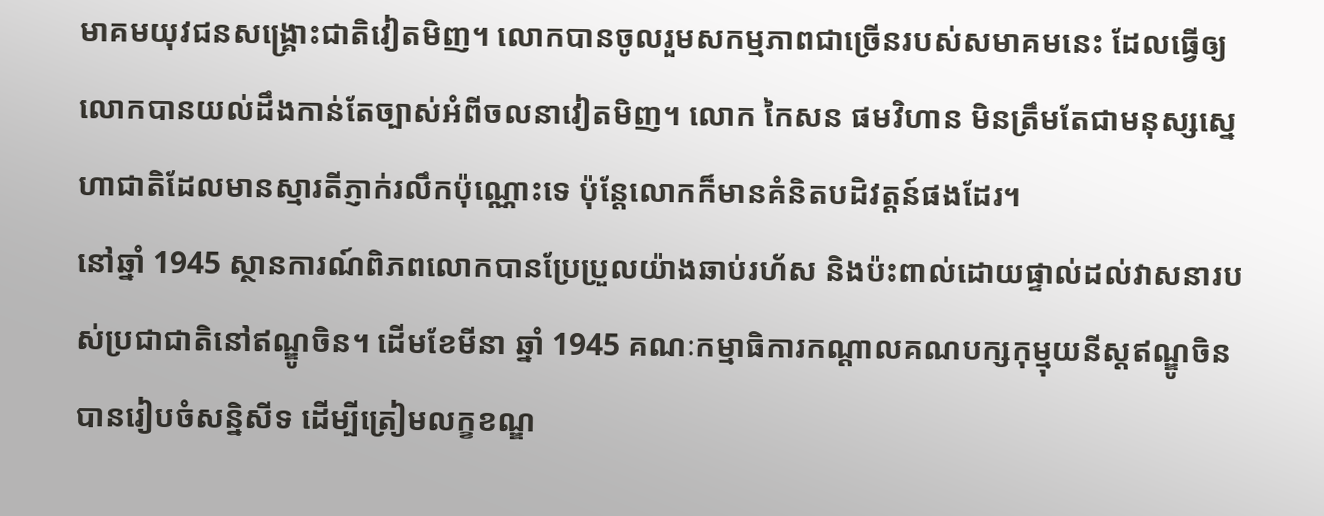មាគមយុវជនសង្គ្រោះជាតិវៀតមិញ។ លោកបានចូលរួមសកម្មភាពជាច្រើនរបស់សមាគមនេះ ដែលធ្វើឲ្យលោកបានយល់ដឹងកាន់តែច្បាស់អំពីចលនាវៀតមិញ។ លោក កៃសន ផមវិហាន មិនត្រឹមតែជាមនុស្សស្នេហាជាតិដែលមានស្មារតីភ្ញាក់រលឹកប៉ុណ្ណោះទេ ប៉ុន្តែលោកក៏មានគំនិតបដិវត្តន៍ផងដែរ។
នៅឆ្នាំ 1945 ស្ថានការណ៍ពិភពលោកបានប្រែប្រួលយ៉ាងឆាប់រហ័ស និងប៉ះពាល់ដោយផ្ទាល់ដល់វាសនារបស់ប្រជាជាតិនៅឥណ្ឌូចិន។ ដើមខែមីនា ឆ្នាំ 1945 គណៈកម្មាធិការកណ្ដាលគណបក្សកុម្មុយនីស្តឥណ្ឌូចិន បានរៀបចំសន្និសីទ ដើម្បីត្រៀមលក្ខខណ្ឌ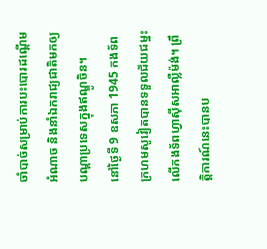ចាំបាច់សម្រាប់ការបះបោរដណ្ដើមអំណាច និងនាំឯករាជ្យជាតិមកឲ្យបណ្ដាប្រទេសក្នុងឥណ្ឌូចិន។
នៅថ្ងៃទី 9 ឧសភា 1945 កងទ័ពក្រហមសូវៀតបានទទួលជ័យជម្នះលើកងទ័ពហ្វាស៊ីសអាល្លឺម៉ង់។ ព្រឹត្តិការណ៍នេះបានប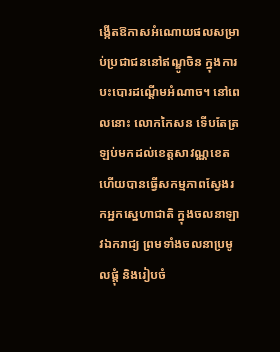ង្កើតឱកាសអំណោយផលសម្រាប់ប្រជាជននៅឥណ្ឌូចិន ក្នុងការបះបោរដណ្ដើមអំណាច។ នៅពេលនោះ លោកកៃសន ទើបតែត្រឡប់មកដល់ខេត្តសាវណ្ណខេត ហើយបានធ្វើសកម្មភាពស្វែងរកអ្នកស្នេហាជាតិ ក្នុងចលនាឡាវឯករាជ្យ ព្រមទាំងចលនាប្រមូលផ្តុំ និងរៀបចំ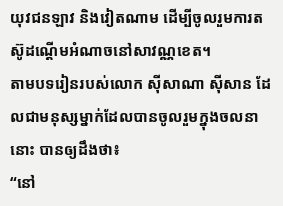យុវជនឡាវ និងវៀតណាម ដើម្បីចូលរួមការតស៊ូដណ្ដើមអំណាចនៅសាវណ្ណខេត។
តាមបទរៀនរបស់លោក ស៊ីសាណា ស៊ីសាន ដែលជាមនុស្សម្នាក់ដែលបានចូលរួមក្នុងចលនានោះ បានឲ្យដឹងថា៖
“នៅ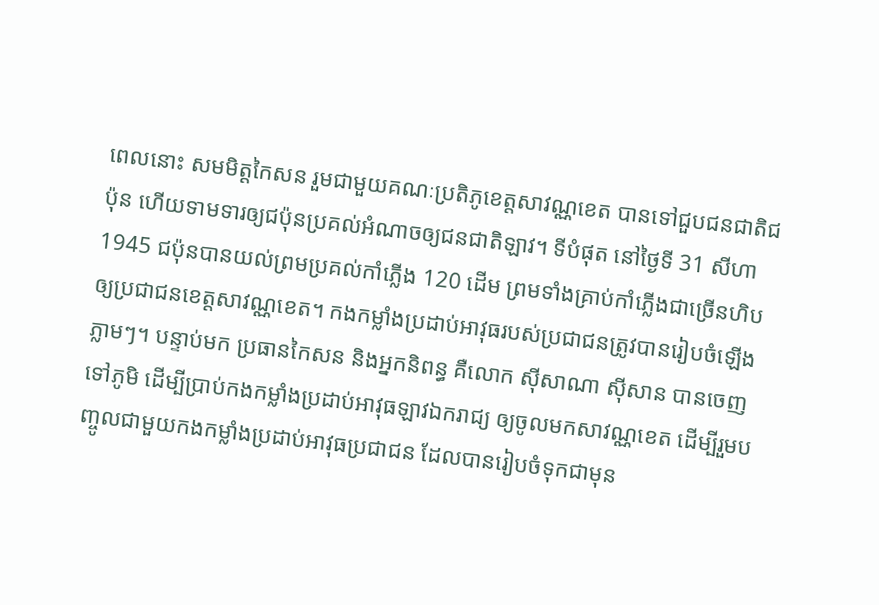ពេលនោះ សមមិត្តកៃសន រួមជាមួយគណៈប្រតិភូខេត្តសាវណ្ណខេត បានទៅជួបជនជាតិជប៉ុន ហើយទាមទារឲ្យជប៉ុនប្រគល់អំណាចឲ្យជនជាតិឡាវ។ ទីបំផុត នៅថ្ងៃទី 31 សីហា 1945 ជប៉ុនបានយល់ព្រមប្រគល់កាំភ្លើង 120 ដើម ព្រមទាំងគ្រាប់កាំភ្លើងជាច្រើនហិប ឲ្យប្រជាជនខេត្តសាវណ្ណខេត។ កងកម្លាំងប្រដាប់អាវុធរបស់ប្រជាជនត្រូវបានរៀបចំឡើងភ្លាមៗ។ បន្ទាប់មក ប្រធានកៃសន និងអ្នកនិពន្ធ គឺលោក ស៊ីសាណា ស៊ីសាន បានចេញទៅភូមិ ដើម្បីប្រាប់កងកម្លាំងប្រដាប់អាវុធឡាវឯករាជ្យ ឲ្យចូលមកសាវណ្ណខេត ដើម្បីរួមបញ្ចូលជាមួយកងកម្លាំងប្រដាប់អាវុធប្រជាជន ដែលបានរៀបចំទុកជាមុន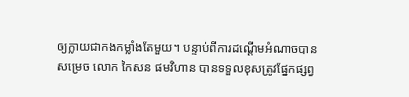ឲ្យក្លាយជាកងកម្លាំងតែមួយ។ បន្ទាប់ពីការដណ្ដើមអំណាចបានសម្រេច លោក កៃសន ផមវិហាន បានទទួលខុសត្រូវផ្នែកផ្សព្វ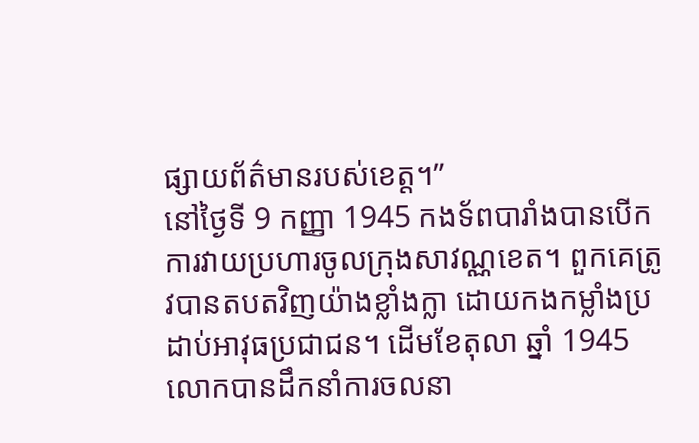ផ្សាយព័ត៌មានរបស់ខេត្ត។”
នៅថ្ងៃទី 9 កញ្ញា 1945 កងទ័ពបារាំងបានបើកការវាយប្រហារចូលក្រុងសាវណ្ណខេត។ ពួកគេត្រូវបានតបតវិញយ៉ាងខ្លាំងក្លា ដោយកងកម្លាំងប្រដាប់អាវុធប្រជាជន។ ដើមខែតុលា ឆ្នាំ 1945 លោកបានដឹកនាំការចលនា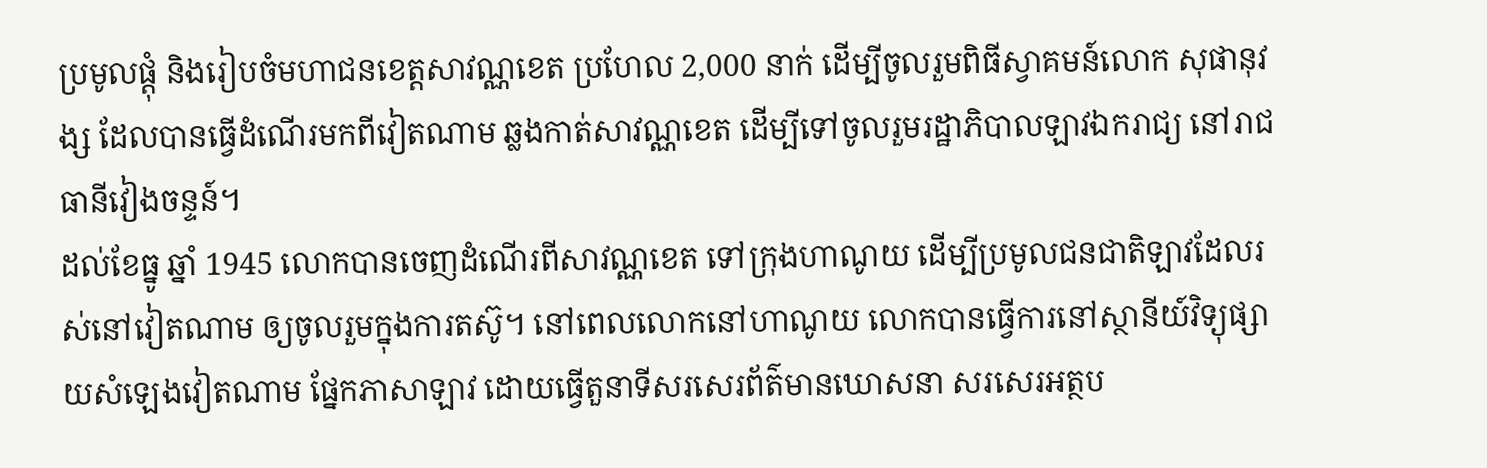ប្រមូលផ្តុំ និងរៀបចំមហាជនខេត្តសាវណ្ណខេត ប្រហែល 2,000 នាក់ ដើម្បីចូលរួមពិធីស្វាគមន៍លោក សុផានុវង្ស ដែលបានធ្វើដំណើរមកពីវៀតណាម ឆ្លងកាត់សាវណ្ណខេត ដើម្បីទៅចូលរួមរដ្ឋាភិបាលឡាវឯករាជ្យ នៅរាជធានីវៀងចន្ទន៍។
ដល់ខែធ្នូ ឆ្នាំ 1945 លោកបានចេញដំណើរពីសាវណ្ណខេត ទៅក្រុងហាណូយ ដើម្បីប្រមូលជនជាតិឡាវដែលរស់នៅវៀតណាម ឲ្យចូលរួមក្នុងការតស៊ូ។ នៅពេលលោកនៅហាណូយ លោកបានធ្វើការនៅស្ថានីយ៍វិទ្យុផ្សាយសំឡេងវៀតណាម ផ្នែកភាសាឡាវ ដោយធ្វើតួនាទីសរសេរព័ត៌មានឃោសនា សរសេរអត្ថប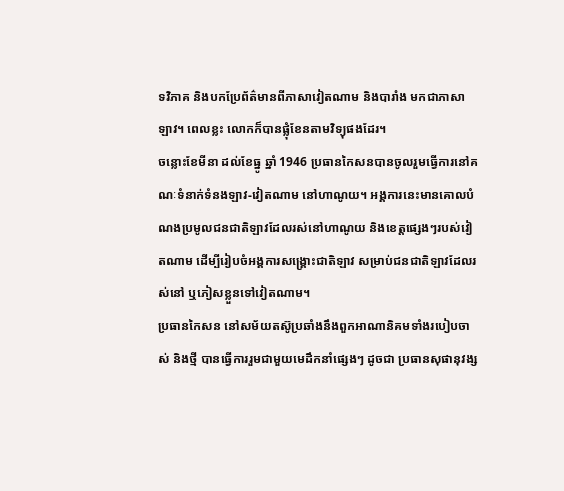ទវិភាគ និងបកប្រែព័ត៌មានពីភាសាវៀតណាម និងបារាំង មកជាភាសាឡាវ។ ពេលខ្លះ លោកក៏បានផ្លុំខែនតាមវិទ្យុផងដែរ។
ចន្លោះខែមីនា ដល់ខែធ្នូ ឆ្នាំ 1946 ប្រធានកៃសនបានចូលរួមធ្វើការនៅគណៈទំនាក់ទំនងឡាវ-វៀតណាម នៅហាណូយ។ អង្គការនេះមានគោលបំណងប្រមូលជនជាតិឡាវដែលរស់នៅហាណូយ និងខេត្តផ្សេងៗរបស់វៀតណាម ដើម្បីរៀបចំអង្គការសង្គ្រោះជាតិឡាវ សម្រាប់ជនជាតិឡាវដែលរស់នៅ ឬភៀសខ្លួនទៅវៀតណាម។
ប្រធានកៃសន នៅសម័យតស៊ូប្រឆាំងនឹងពួកអាណានិគមទាំងរបៀបចាស់ និងថ្មី បានធ្វើការរួមជាមួយមេដឹកនាំផ្សេងៗ ដូចជា ប្រធានសុផានុវង្ស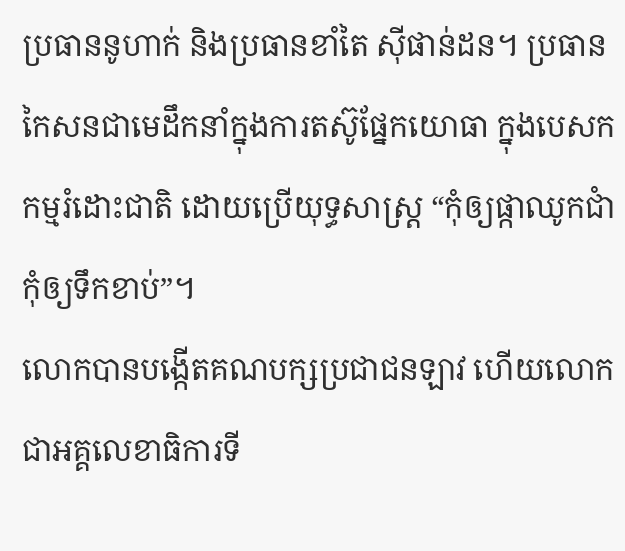ប្រធាននូហាក់ និងប្រធានខាំតៃ ស៊ីផាន់ដន។ ប្រធានកៃសនជាមេដឹកនាំក្នុងការតស៊ូផ្នែកយោធា ក្នុងបេសកកម្មរំដោះជាតិ ដោយប្រើយុទ្ធសាស្ត្រ “កុំឲ្យផ្កាឈូកជាំ កុំឲ្យទឹកខាប់”។
លោកបានបង្កើតគណបក្សប្រជាជនឡាវ ហើយលោកជាអគ្គលេខាធិការទី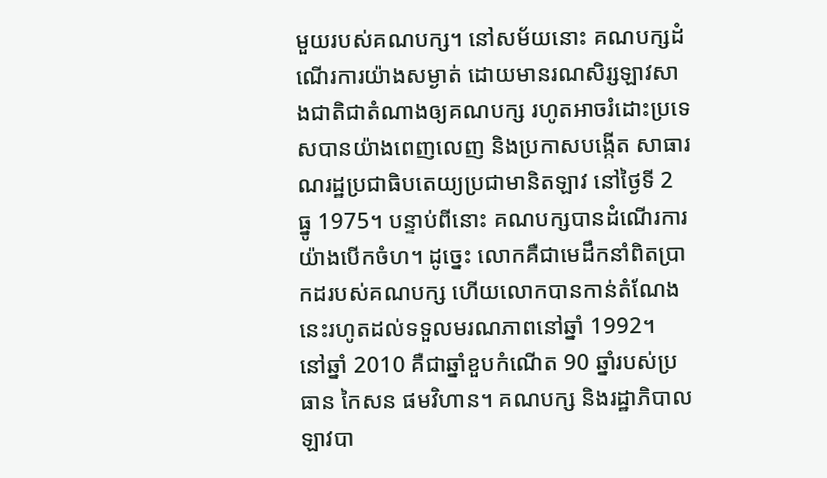មួយរបស់គណបក្ស។ នៅសម័យនោះ គណបក្សដំណើរការយ៉ាងសម្ងាត់ ដោយមានរណសិរ្សឡាវសាងជាតិជាតំណាងឲ្យគណបក្ស រហូតអាចរំដោះប្រទេសបានយ៉ាងពេញលេញ និងប្រកាសបង្កើត សាធារណរដ្ឋប្រជាធិបតេយ្យប្រជាមានិតឡាវ នៅថ្ងៃទី 2 ធ្នូ 1975។ បន្ទាប់ពីនោះ គណបក្សបានដំណើរការយ៉ាងបើកចំហ។ ដូច្នេះ លោកគឺជាមេដឹកនាំពិតប្រាកដរបស់គណបក្ស ហើយលោកបានកាន់តំណែងនេះរហូតដល់ទទួលមរណភាពនៅឆ្នាំ 1992។
នៅឆ្នាំ 2010 គឺជាឆ្នាំខួបកំណើត 90 ឆ្នាំរបស់ប្រធាន កៃសន ផមវិហាន។ គណបក្ស និងរដ្ឋាភិបាលឡាវបា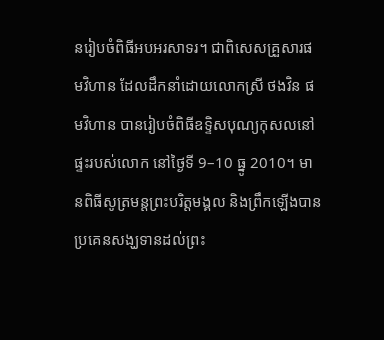នរៀបចំពិធីអបអរសាទរ។ ជាពិសេសគ្រួសារផមវិហាន ដែលដឹកនាំដោយលោកស្រី ថងវិន ផមវិហាន បានរៀបចំពិធីឧទ្ទិសបុណ្យកុសលនៅផ្ទះរបស់លោក នៅថ្ងៃទី 9–10 ធ្នូ 2010។ មានពិធីសូត្រមន្តព្រះបរិត្តមង្គល និងព្រឹកឡើងបានប្រគេនសង្ឃទានដល់ព្រះ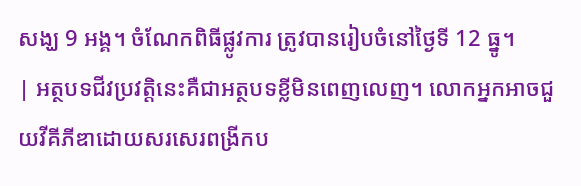សង្ឃ 9 អង្គ។ ចំណែកពិធីផ្លូវការ ត្រូវបានរៀបចំនៅថ្ងៃទី 12 ធ្នូ។
| អត្ថបទជីវប្រវត្តិនេះគឺជាអត្ថបទខ្លីមិនពេញលេញ។ លោកអ្នកអាចជួយវីគីភីឌាដោយសរសេរពង្រីកប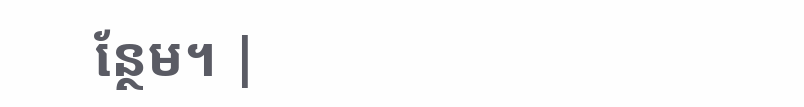ន្ថែម។ |